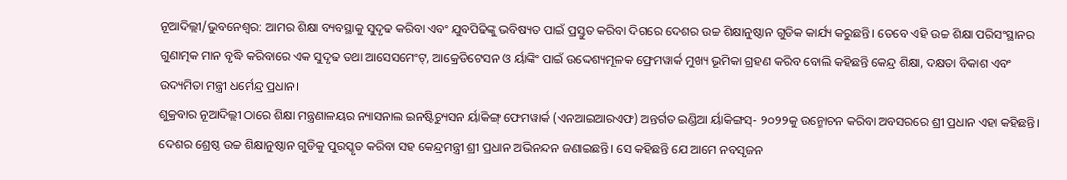ନୂଆଦିଲ୍ଲୀ/ଭୁବନେଶ୍ୱର: ଆମର ଶିକ୍ଷା ବ୍ୟବସ୍ଥାକୁ ସୁଦୃଢ କରିବା ଏବଂ ଯୁବପିଢିଙ୍କୁ ଭବିଷ୍ୟତ ପାଇଁ ପ୍ରସ୍ତୁତ କରିବା ଦିଗରେ ଦେଶର ଉଚ୍ଚ ଶିକ୍ଷାନୁଷ୍ଠାନ ଗୁଡିକ କାର୍ଯ୍ୟ କରୁଛନ୍ତି। ତେବେ ଏହି ଉଚ୍ଚ ଶିକ୍ଷା ପରିସଂସ୍ଥାନର ଗୁଣାତ୍ମକ ମାନ ବୃଦ୍ଧି କରିବାରେ ଏକ ସୁଦୃଢ ତଥା ଆସେସମେଂଟ୍, ଆକ୍ରେଡିଟେସନ ଓ ର୍ୟାଙ୍କିଂ ପାଇଁ ଉଦ୍ଦେଶ୍ୟମୂଳକ ଫ୍ରେମୱାର୍କ ମୁଖ୍ୟ ଭୂମିକା ଗ୍ରହଣ କରିବ ବୋଲି କହିଛନ୍ତି କେନ୍ଦ୍ର ଶିକ୍ଷା, ଦକ୍ଷତା ବିକାଶ ଏବଂ ଉଦ୍ୟମିତା ମନ୍ତ୍ରୀ ଧର୍ମେନ୍ଦ୍ର ପ୍ରଧାନ।
ଶୁକ୍ରବାର ନୂଆଦିଲ୍ଲୀ ଠାରେ ଶିକ୍ଷା ମନ୍ତ୍ରଣାଳୟର ନ୍ୟାସନାଲ ଇନଷ୍ଟିଚ୍ୟୁସନ ର୍ୟାକିଙ୍ଗ୍ ଫେମୱାର୍କ (ଏନଆଇଆରଏଫ) ଅନ୍ତର୍ଗତ ଇଣ୍ଡିଆ ର୍ୟାକିଙ୍ଗସ୍- ୨୦୨୨କୁ ଉନ୍ମୋଚନ କରିବା ଅବସରରେ ଶ୍ରୀ ପ୍ରଧାନ ଏହା କହିଛନ୍ତି। ଦେଶର ଶ୍ରେଷ୍ଠ ଉଚ୍ଚ ଶିକ୍ଷାନୁଷ୍ଠାନ ଗୁଡିକୁ ପୁରସ୍କୃତ କରିବା ସହ କେନ୍ଦ୍ରମନ୍ତ୍ରୀ ଶ୍ରୀ ପ୍ରଧାନ ଅଭିନନ୍ଦନ ଜଣାଇଛନ୍ତି। ସେ କହିଛନ୍ତି ଯେ ଆମେ ନବସୃଜନ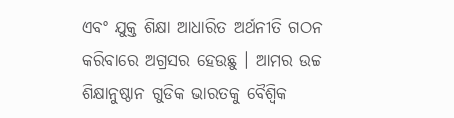ଏବଂ ଯୁକ୍ତ ଶିକ୍ଷା ଆଧାରିତ ଅର୍ଥନୀତି ଗଠନ କରିବାରେ ଅଗ୍ରସର ହେଉଛୁ । ଆମର ଉଚ୍ଚ ଶିକ୍ଷାନୁଷ୍ଠାନ ଗୁଡିକ ଭାରତକୁ ବୈଶ୍ୱିକ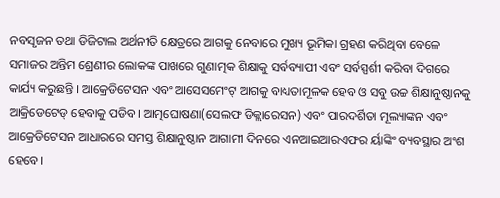ନବସୃଜନ ତଥା ଡିଜିଟାଲ ଅର୍ଥନୀତି କ୍ଷେତ୍ରରେ ଆଗକୁ ନେବାରେ ମୁଖ୍ୟ ଭୂମିକା ଗ୍ରହଣ କରିଥିବା ବେଳେ ସମାଜର ଅନ୍ତିମ ଶ୍ରେଣୀର ଲୋକଙ୍କ ପାଖରେ ଗୁଣାତ୍ମକ ଶିକ୍ଷାକୁ ସର୍ବବ୍ୟାପୀ ଏବଂ ସର୍ବସ୍ପର୍ଶୀ କରିବା ଦିଗରେ କାର୍ଯ୍ୟ କରୁଛନ୍ତି । ଆକ୍ରେଡିଟେସନ ଏବଂ ଆସେସମେଂଟ୍ ଆଗକୁ ବାଧ୍ୟତାମୂଳକ ହେବ ଓ ସବୁ ଉଚ୍ଚ ଶିକ୍ଷାନୁଷ୍ଠାନକୁ ଆକ୍ରିଡେଟେଡ୍ ହେବାକୁ ପଡିବ। ଆତ୍ମଘୋଷଣା(ସେଲଫ ଡିକ୍ଲାରେସନ) ଏବଂ ପାରଦର୍ଶିତା ମୂଲ୍ୟାଙ୍କନ ଏବଂ ଆକ୍ରେଡିଟେସନ ଆଧାରରେ ସମସ୍ତ ଶିକ୍ଷାନୁଷ୍ଠାନ ଆଗାମୀ ଦିନରେ ଏନଆଇଆରଏଫର ର୍ୟାଙ୍କିଂ ବ୍ୟବସ୍ଥାର ଅଂଶ ହେବେ।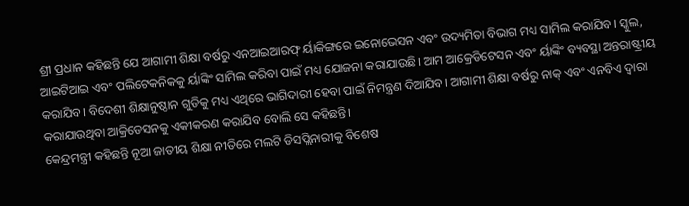ଶ୍ରୀ ପ୍ରଧାନ କହିଛନ୍ତି ଯେ ଆଗାମୀ ଶିକ୍ଷା ବର୍ଷରୁ ଏନଆଇଆରଫ୍ ର୍ୟାକିଙ୍ଗରେ ଇନୋଭେସନ ଏବଂ ଉଦ୍ୟମିତା ବିଭାଗ ମଧ୍ୟ ସାମିଲ କରାଯିବ। ସ୍କୁଲ, ଆଇଟିଆଇ ଏବଂ ପଲିଟେକନିକକୁ ର୍ୟାଙ୍କିଂ ସାମିଲ କରିବା ପାଇଁ ମଧ୍ୟ ଯୋଜନା କରାଯାଉଛି। ଆମ ଆକ୍ରେଡିଟେସନ ଏବଂ ର୍ୟାଙ୍କିଂ ବ୍ୟବସ୍ଥା ଅନ୍ତରାଷ୍ଟ୍ରୀୟ କରାଯିବ। ବିଦେଶୀ ଶିକ୍ଷାନୁଷ୍ଠାନ ଗୁଡିକୁ ମଧ୍ୟ ଏଥିରେ ଭାଗିଦାରୀ ହେବା ପାଇଁ ନିମନ୍ତ୍ରଣ ଦିଆଯିବ। ଆଗାମୀ ଶିକ୍ଷା ବର୍ଷରୁ ନାକ୍ ଏବଂ ଏନବିଏ ଦ୍ୱାରା କରାଯାଉଥିବା ଆକ୍ରିଡେସନକୁ ଏକୀକରଣ କରାଯିବ ବୋଲି ସେ କହିଛନ୍ତି।
କେନ୍ଦ୍ରମନ୍ତ୍ରୀ କହିଛନ୍ତି ନୂଆ ଜାତୀୟ ଶିକ୍ଷା ନୀତିରେ ମଲଟି ଡିସପ୍ଲିନାରୀକୁ ବିଶେଷ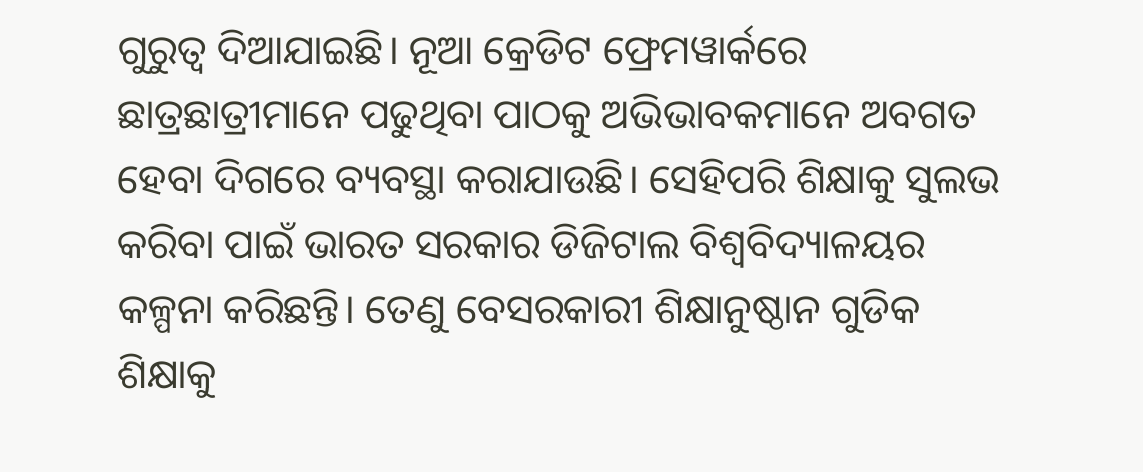ଗୁରୁତ୍ୱ ଦିଆଯାଇଛି। ନୂଆ କ୍ରେଡିଟ ଫ୍ରେମୱାର୍କରେ ଛାତ୍ରଛାତ୍ରୀମାନେ ପଢୁଥିବା ପାଠକୁ ଅଭିଭାବକମାନେ ଅବଗତ ହେବା ଦିଗରେ ବ୍ୟବସ୍ଥା କରାଯାଉଛି। ସେହିପରି ଶିକ୍ଷାକୁ ସୁଲଭ କରିବା ପାଇଁ ଭାରତ ସରକାର ଡିଜିଟାଲ ବିଶ୍ୱବିଦ୍ୟାଳୟର କଳ୍ପନା କରିଛନ୍ତି। ତେଣୁ ବେସରକାରୀ ଶିକ୍ଷାନୁଷ୍ଠାନ ଗୁଡିକ ଶିକ୍ଷାକୁ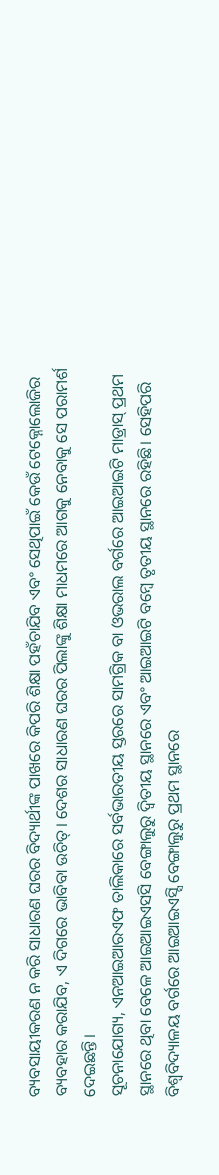ବ୍ୟବସାୟୀକରଣ ନ କରି ସାଧାରଣ ଘରର ବିଦ୍ୟାର୍ଥୀଙ୍କ ପାଖରେ କିପରି ଶିକ୍ଷା ପହଁଚାଯିବ ଏବଂ ସେଥିପାଇଁ କେଉଁ ଟେକ୍ନୋଲୋଜିର ବ୍ୟବହାର କରାଯିବ, ଏ ଦିଗରେ ଭାବିବା ଉଚିତ୍। ଦେଶର ସାଧାରଣ ଘରର ପିଲାଙ୍କୁ ଶିକ୍ଷା ମାଧମରେ ଆଗକୁ ନେବାକୁ ସେ ପରାମର୍ଶ ଦେଇଛନ୍ତି।
ସୂଚନାଯୋଗ୍ୟ, ଏନଆଇଆରଏଫ ତାଲିକାରେ ସର୍ବଭାରତୀୟ ସ୍ତରରେ ସାମଗ୍ରିକ ବା ଓଭରାଲ ବର୍ଗରେ ଆଇଆଇଟି ମାଡ୍ରାସ୍ ପ୍ରଥମ ସ୍ଥାନରେ ଥିବା ବେଳେ ଆଇଆଇଏସସି ବେଙ୍ଗାଲୁରୁ ଦ୍ୱିତୀୟ ସ୍ଥାନରେ ଏବଂ ଆଇଆଇଟି ବମ୍ବେ ତୃତୀୟ ସ୍ଥାନରେ ରହିଛି। ସେହିପରି ବିଶ୍ୱବିଦ୍ୟାଳୟ ବର୍ଗରେ ଆଇଆଇଏସ୍ସି ବେଙ୍ଗାଲୁରୁ ପ୍ରଥମ ସ୍ଥାନରେ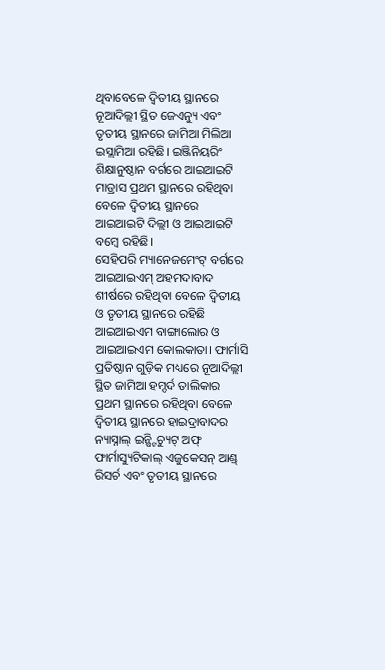ଥିବାବେଳେ ଦ୍ୱିତୀୟ ସ୍ଥାନରେ ନୂଆଦିଲ୍ଲୀ ସ୍ଥିତ ଜେଏନ୍ୟୁ ଏବଂ ତୃତୀୟ ସ୍ଥାନରେ ଜାମିଆ ମିଲିଆ ଇସ୍ଲାମିଆ ରହିଛି। ଇଞ୍ଜିନିୟରିଂ ଶିକ୍ଷାନୁଷ୍ଠାନ ବର୍ଗରେ ଆଇଆଇଟି ମାଡ୍ରାସ ପ୍ରଥମ ସ୍ଥାନରେ ରହିଥିବା ବେଳେ ଦ୍ୱିତୀୟ ସ୍ଥାନରେ ଆଇଆଇଟି ଦିଲ୍ଲୀ ଓ ଆଇଆଇଟି ବମ୍ବେ ରହିଛି।
ସେହିପରି ମ୍ୟାନେଜମେଂଟ୍ ବର୍ଗରେ ଆଇଆଇଏମ୍ ଅହମଦାବାଦ ଶୀର୍ଷରେ ରହିଥିବା ବେଳେ ଦ୍ୱିତୀୟ ଓ ତୃତୀୟ ସ୍ଥାନରେ ରହିଛି ଆଇଆଇଏମ ବାଙ୍ଗାଲୋର ଓ ଆଇଆଇଏମ କୋଲକାତା। ଫାର୍ମାସି ପ୍ରତିଷ୍ଠାନ ଗୁଡ଼ିକ ମଧ୍ୟରେ ନୂଆଦିଲ୍ଲୀ ସ୍ଥିତ ଜାମିଆ ହମ୍ଦର୍ଦ ତାଲିକାର ପ୍ରଥମ ସ୍ଥାନରେ ରହିଥିବା ବେଳେ ଦ୍ୱିତୀୟ ସ୍ଥାନରେ ହାଇଦ୍ରାବାଦର ନ୍ୟାସ୍ନାଲ୍ ଇନ୍ଷ୍ଟିଚ୍ୟୁଟ୍ ଅଫ୍ ଫାର୍ମାସ୍ୟୁଟିକାଲ୍ ଏଜୁକେସନ୍ ଆଣ୍ଡ୍ ରିସର୍ଚ ଏବଂ ତୃତୀୟ ସ୍ଥାନରେ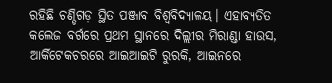ରହିଛି ଚଣ୍ଡିଗଡ଼ ସ୍ଥିତ ପଞ୍ଜାବ ବିଶ୍ୱବିଦ୍ୟାଳୟ। ଏହାବ୍ୟତିତ କଲେଜ ବର୍ଗରେ ପ୍ରଥମ ସ୍ଥାନରେ ଦିଲ୍ଲୀର ମିରାଣ୍ଡା ହାଉସ, ଆର୍କିଟେକଚରରେ ଆଇଆଇଟି ରୁରକି, ଆଇନରେ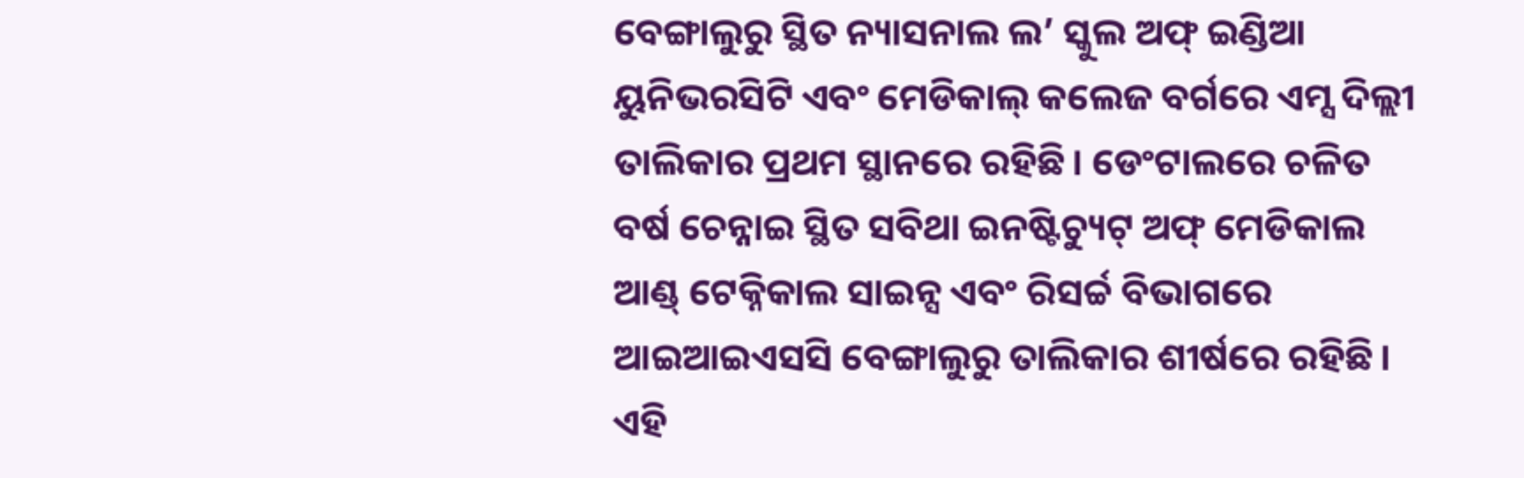ବେଙ୍ଗାଲୁରୁ ସ୍ଥିତ ନ୍ୟାସନାଲ ଲ’ ସ୍କୁଲ ଅଫ୍ ଇଣ୍ଡିଆ ୟୁନିଭରସିଟି ଏବଂ ମେଡିକାଲ୍ କଲେଜ ବର୍ଗରେ ଏମ୍ସ ଦିଲ୍ଲୀ ତାଲିକାର ପ୍ରଥମ ସ୍ଥାନରେ ରହିଛି। ଡେଂଟାଲରେ ଚଳିତ ବର୍ଷ ଚେନ୍ନାଇ ସ୍ଥିତ ସବିଥା ଇନଷ୍ଟିଚ୍ୟୁଟ୍ ଅଫ୍ ମେଡିକାଲ ଆଣ୍ଡ୍ ଟେକ୍ନିକାଲ ସାଇନ୍ସ ଏବଂ ରିସର୍ଚ୍ଚ ବିଭାଗରେ ଆଇଆଇଏସସି ବେଙ୍ଗାଲୁରୁ ତାଲିକାର ଶୀର୍ଷରେ ରହିଛି।
ଏହି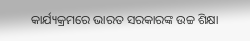କାର୍ଯ୍ୟକ୍ରମରେ ଭାରତ ସରକାରଙ୍କ ଉଚ୍ଚ ଶିକ୍ଷା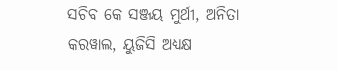ସଚିବ କେ ସଞ୍ଜୟ ମୁର୍ଥୀ, ଅନିତା କରୱାଲ, ୟୁଜିସି ଅଧ୍ୟକ୍ଷ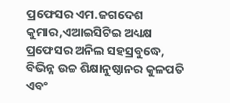ପ୍ରଫେସର ଏମ.ଜଗଦେଶ କୁମାର,ଏଆଇସିଟିଇ ଅଧ୍ୟକ୍ଷ ପ୍ରଫେସର ଅନିଲ ସହସ୍ରବୁଦ୍ଧେ, ବିଭିନ୍ନ ଉଚ୍ଚ ଶିକ୍ଷାନୁଷ୍ଠାନର କୁଳପତି ଏବଂ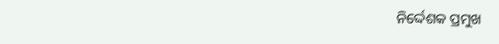ନିର୍ଦ୍ଦେଶକ ପ୍ରମୁଖ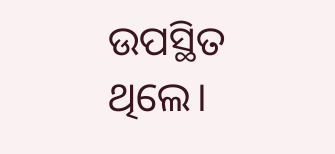ଉପସ୍ଥିତ ଥିଲେ।